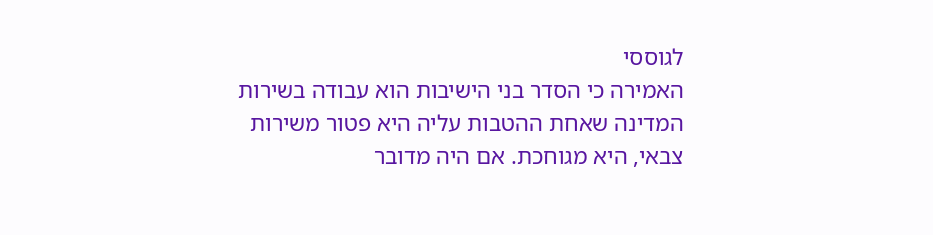לגוססי
האמירה כי הסדר בני הישיבות הוא עבודה בשירות המדינה שאחת ההטבות עליה היא פטור משירות צבאי, היא מגוחכת. אם היה מדובר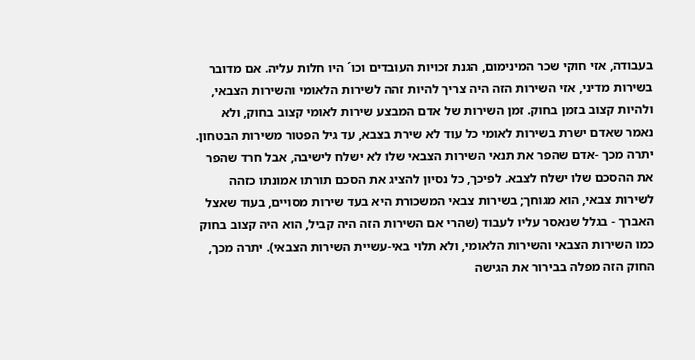בעבודה, אזי חוקי שכר המינימום, הגנת זכויות העובדים וכו´ היו חלות עליה. אם מדובר בשירות מדיני, אזי השירות הזה היה צריך להיות זהה לשירות הלאומי והשירות הצבאי, ולהיות קצוב בזמן בחוק. זמן השירות של אדם המבצע שירות לאומי קצוב בחוק, ולא נאמר שאדם ישרת בשירות לאומי כל עוד לא שירת בצבא, עד גיל הפטור משירות הבטחון. יתרה מכך -אדם שהפר את תנאי השירות הצבאי שלו לא ישלח לישיבה, אבל חרד שהפר את ההסכם שלו ישלח לצבא. לפיכך, כל נסיון להציג את הסכם תורתו אמונתו כזהה לשירות צבאי, הוא מגוחך; בשירות צבאי המשכורת היא בעד שירות מסויים, בעוד שאצל האברך - בגלל שנאסר עליו לעבוד (שהרי אם השירות הזה היה קביל, הוא היה קצוב בחוק כמו השירות הצבאי והשירות הלאומי, ולא תלוי באי-עשיית השירות הצבאי). יתרה מכך, החוק הזה מפלה בבירור את הגישה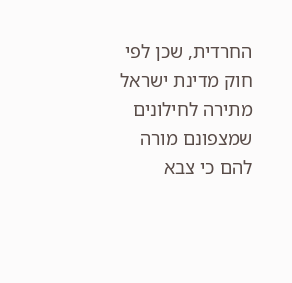החרדית, שכן לפי חוק מדינת ישראל מתירה לחילונים שמצפונם מורה להם כי צבא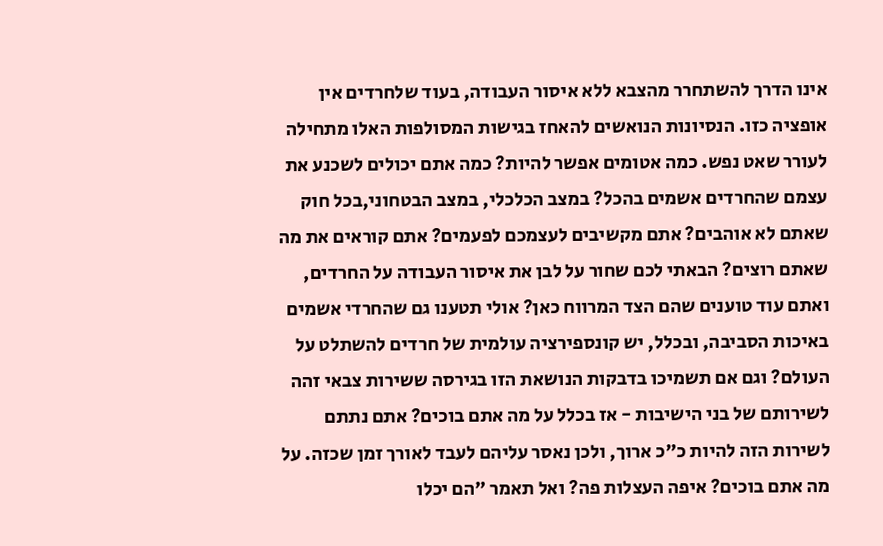אינו הדרך להשתחרר מהצבא ללא איסור העבודה, בעוד שלחרדים אין אופציה כזו. הנסיונות הנואשים להאחז בגישות המסולפות האלו מתחילה לעורר שאט נפש. כמה אטומים אפשר להיות? כמה אתם יכולים לשכנע את עצמם שהחרדים אשמים בהכל? במצב הכלכלי, במצב הבטחוני,בכל חוק שאתם לא אוהבים? אתם מקשיבים לעצמכם לפעמים? אתם קוראים את מה שאתם רוצים? הבאתי לכם שחור על לבן את איסור העבודה על החרדים, ואתם עוד טוענים שהם הצד המרווח כאן? אולי תטענו גם שהחרדי אשמים באיכות הסביבה, ובכלל, יש קונספירציה עולמית של חרדים להשתלט על העולם? וגם אם תשמיכו בדבקות הנושאת הזו בגירסה ששירות צבאי זהה לשירותם של בני הישיבות - אז בכלל על מה אתם בוכים? אתם נתתם לשירות הזה להיות כ"כ ארוך, ולכן נאסר עליהם לעבד לאורך זמן שכזה. על מה אתם בוכים? איפה העצלות פה? ואל תאמר "הם יכלו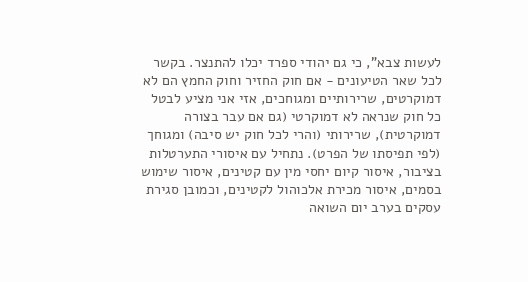לעשות צבא", כי גם יהודי ספרד יכלו להתנצר. בקשר לכל שאר הטיעונים - אם חוק החזיר וחוק החמץ הם לא דמוקרטים, שרירותיים ומגוחכים, אזי אני מציע לבטל כל חוק שנראה לא דמוקרטי (גם אם עבר בצורה דמוקרטית), שרירותי (והרי לכל חוק יש סיבה) ומגוחך (לפי תפיסתו של הפרט). נתחיל עם איסורי התערטלות בציבור, איסור קיום יחסי מין עם קטינים, איסור שימוש בסמים, איסור מכירת אלכוהול לקטינים, וכמובן סגירת עסקים בערב יום השואה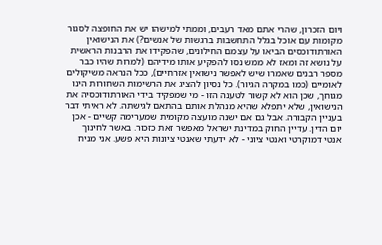ויום הזכרון, שהרי אתם מאד רעבים, וממתי למישהו יש את החופצה לסגור מקומות עם אוכל בגלל התחשבות ברגשות של אנשים?) את הנישואין האורתודוכסים הביאו על עצמם החילונים, שהפקידו את הרבנות הראשית על נושא זה ומאז לא ממש נסו להפקיע אותו מידיהם (למרות שהיו כבר מספר רבנים שאמרו שיש לאפשר נישואין אזרחיים), ככל הנראה משיקולים לאומיים (כמו במקרה הגיור). כל נסיון להציג את הרשימות השחורות הינו מגוחך, שכן הוא לא קשור לטענה הזו - מי שמפקיד בידי האורתודוכסיה את הנישואין, שלא יתפלא שהיא מנהלת אותם בהתאם לגישתה. לא ראיתי דבר בעניין הקבורה. אבל גם אם ישנה מועצה מקומית שמערימה קשיים - אכן יום הדין. עדיין החוק במדינת ישראל מאפשר זאת כזכור. באשר לחינוך אנטי דמוקרטי ואנטי ציוני - לא ידעתי שאנטי ציונות היא פשע. אני מניח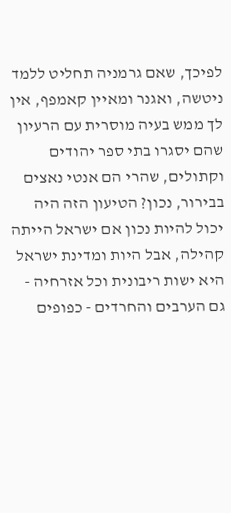לפיכך, שאם גרמניה תחליט ללמד ניטשה, ואגנר ומאיין קאמפף, אין לך ממש בעיה מוסרית עם הרעיון שהם יסגרו בתי ספר יהודים וקתולים, שהרי הם אנטי נאצים בבירור, נכון? הטיעון הזה היה יכול להיות נכון אם ישראל הייתה קהילה, אבל היות ומדינת ישראל היא ישות ריבונית וכל אזרחיה - גם הערבים והחרדים - כפופים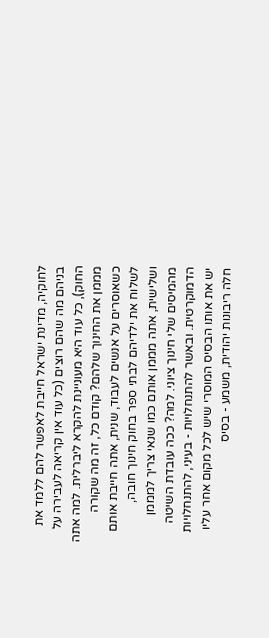לחוקיה, מדינת ישראל חייבת לאפשר להם ללמד את בניהם מה שהם רוצים (כל עוד אין קריאה לעבירה על החוק), כל עוד היא מעוניינת להקרא ליברלית. למה אתה מממן את החינוך שלהם? קודם כל, זה מה שקורה כשאוסרים על אנשים לעבוד, שנית, אתה חייבת אותם לשלוח את ילדיהם לבתי ספר בחוק חינוך חובה, ושלישית, אתה מממן אותם כמו שנאי צריך למממן מהמיסים שלי חינוך ציוני. למה? ככה עובדת השיטה הדמוקרטית. ובאשר להתנחלויות - בעיני, להתנחלויות יש את אותו הבסיס המוסרי שיש לכל מקום אחר עליו חלה ריבונות יהודית, משמע - בסיס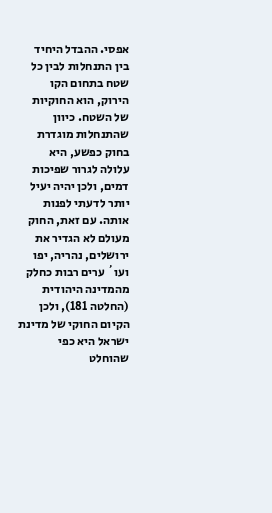אפסי. ההבדל היחיד בין התנחלות לבין כל שטח בתחום הקו הירוק, הוא החוקיות של השטח. כיוון שהתנחלות מוגדרת בחוק כפשע, היא עלולה לגרור שפיכות דמים, ולכן יהיה יעיל יותר לדעתי לפנות אותה. עם זאת, החוק מעולם לא הגדיר את ירושלים, נהריה, יפו ועו´ ערים רבות כחלק מהמדינה היהודית (החלטה 181), ולכן הקיום החוקי של מדינת ישראל היא כפי שהוחלט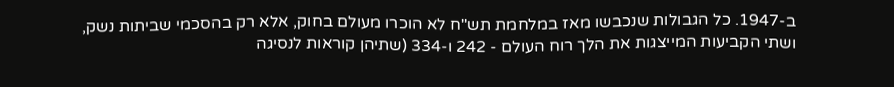ב-1947. כל הגבולות שנכבשו מאז במלחמת תש"ח לא הוכרו מעולם בחוק, אלא רק בהסכמי שביתות נשק, ושתי הקביעות המייצגות את הלך רוח העולם - 242 ו-334 (שתיהן קוראות לנסיגה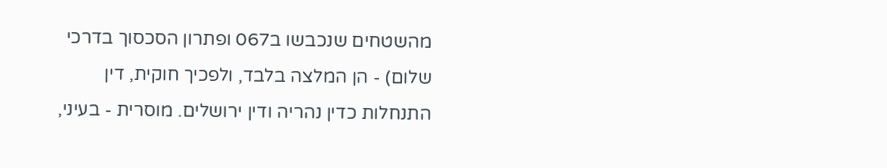מהשטחים שנכבשו ב067 ופתרון הסכסוך בדרכי שלום) - הן המלצה בלבד, ולפכיך חוקית, דין התנחלות כדין נהריה ודין ירושלים. מוסרית - בעיני,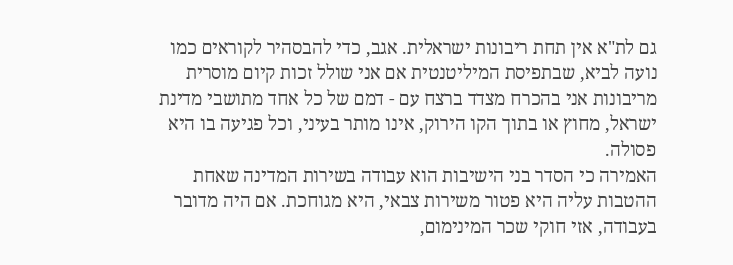גם לת"א אין תחת ריבונות ישראלית. אגב, כדי להבסהיר לקוראים כמו נועה לביא, שבתפיסת המיליטנטית אם אני שולל זכות קיום מוסרית מריבונות אני בהכרח מצדד ברצח עם - דמם של כל אחד מתושבי מדינת ישראל, מחוץ או בתוך הקו הירוק, אינו מותר בעיני, וכל פגיעה בו היא פסולה.
האמירה כי הסדר בני הישיבות הוא עבודה בשירות המדינה שאחת ההטבות עליה היא פטור משירות צבאי, היא מגוחכת. אם היה מדובר בעבודה, אזי חוקי שכר המינימום,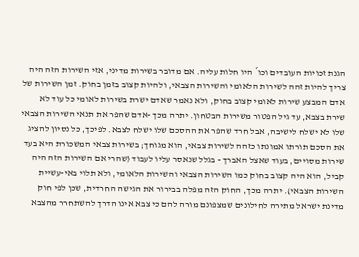הגנת זכויות העובדים וכו´ היו חלות עליה. אם מדובר בשירות מדיני, אזי השירות הזה היה צריך להיות זהה לשירות הלאומי והשירות הצבאי, ולהיות קצוב בזמן בחוק. זמן השירות של אדם המבצע שירות לאומי קצוב בחוק, ולא נאמר שאדם ישרת בשירות לאומי כל עוד לא שירת בצבא, עד גיל הפטור משירות הבטחון. יתרה מכך -אדם שהפר את תנאי השירות הצבאי שלו לא ישלח לישיבה, אבל חרד שהפר את ההסכם שלו ישלח לצבא. לפיכך, כל נסיון להציג את הסכם תורתו אמונתו כזהה לשירות צבאי, הוא מגוחך; בשירות צבאי המשכורת היא בעד שירות מסויים, בעוד שאצל האברך - בגלל שנאסר עליו לעבוד (שהרי אם השירות הזה היה קביל, הוא היה קצוב בחוק כמו השירות הצבאי והשירות הלאומי, ולא תלוי באי-עשיית השירות הצבאי). יתרה מכך, החוק הזה מפלה בבירור את הגישה החרדית, שכן לפי חוק מדינת ישראל מתירה לחילונים שמצפונם מורה להם כי צבא אינו הדרך להשתחרר מהצבא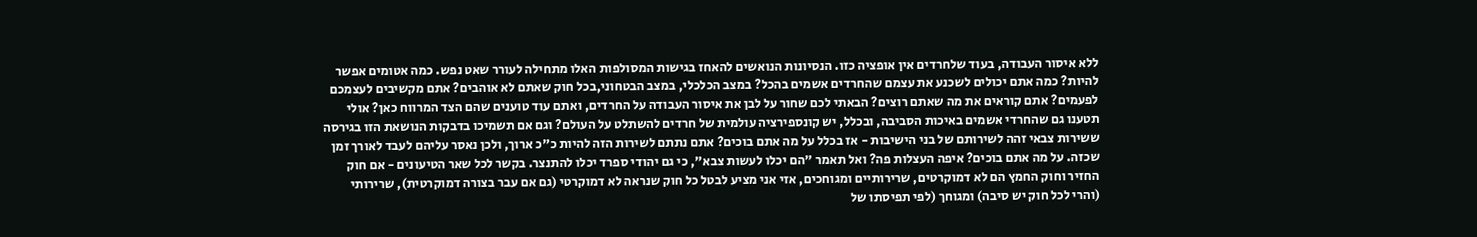ללא איסור העבודה, בעוד שלחרדים אין אופציה כזו. הנסיונות הנואשים להאחז בגישות המסולפות האלו מתחילה לעורר שאט נפש. כמה אטומים אפשר להיות? כמה אתם יכולים לשכנע את עצמם שהחרדים אשמים בהכל? במצב הכלכלי, במצב הבטחוני,בכל חוק שאתם לא אוהבים? אתם מקשיבים לעצמכם לפעמים? אתם קוראים את מה שאתם רוצים? הבאתי לכם שחור על לבן את איסור העבודה על החרדים, ואתם עוד טוענים שהם הצד המרווח כאן? אולי תטענו גם שהחרדי אשמים באיכות הסביבה, ובכלל, יש קונספירציה עולמית של חרדים להשתלט על העולם? וגם אם תשמיכו בדבקות הנושאת הזו בגירסה ששירות צבאי זהה לשירותם של בני הישיבות - אז בכלל על מה אתם בוכים? אתם נתתם לשירות הזה להיות כ"כ ארוך, ולכן נאסר עליהם לעבד לאורך זמן שכזה. על מה אתם בוכים? איפה העצלות פה? ואל תאמר "הם יכלו לעשות צבא", כי גם יהודי ספרד יכלו להתנצר. בקשר לכל שאר הטיעונים - אם חוק החזיר וחוק החמץ הם לא דמוקרטים, שרירותיים ומגוחכים, אזי אני מציע לבטל כל חוק שנראה לא דמוקרטי (גם אם עבר בצורה דמוקרטית), שרירותי (והרי לכל חוק יש סיבה) ומגוחך (לפי תפיסתו של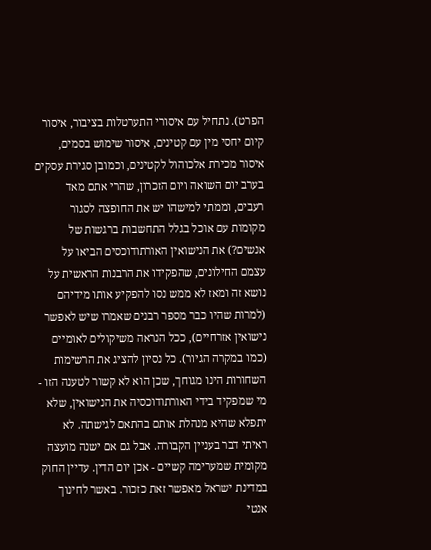הפרט). נתחיל עם איסורי התערטלות בציבור, איסור קיום יחסי מין עם קטינים, איסור שימוש בסמים, איסור מכירת אלכוהול לקטינים, וכמובן סגירת עסקים בערב יום השואה ויום הזכרון, שהרי אתם מאד רעבים, וממתי למישהו יש את החופצה לסגור מקומות עם אוכל בגלל התחשבות ברגשות של אנשים?) את הנישואין האורתודוכסים הביאו על עצמם החילונים, שהפקידו את הרבנות הראשית על נושא זה ומאז לא ממש נסו להפקיע אותו מידיהם (למרות שהיו כבר מספר רבנים שאמרו שיש לאפשר נישואין אזרחיים), ככל הנראה משיקולים לאומיים (כמו במקרה הגיור). כל נסיון להציג את הרשימות השחורות הינו מגוחך, שכן הוא לא קשור לטענה הזו - מי שמפקיד בידי האורתודוכסיה את הנישואין, שלא יתפלא שהיא מנהלת אותם בהתאם לגישתה. לא ראיתי דבר בעניין הקבורה. אבל גם אם ישנה מועצה מקומית שמערימה קשיים - אכן יום הדין. עדיין החוק במדינת ישראל מאפשר זאת כזכור. באשר לחינוך אנטי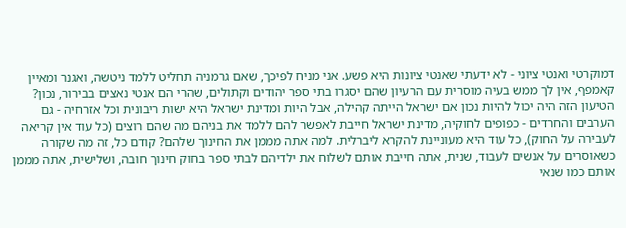דמוקרטי ואנטי ציוני - לא ידעתי שאנטי ציונות היא פשע. אני מניח לפיכך, שאם גרמניה תחליט ללמד ניטשה, ואגנר ומאיין קאמפף, אין לך ממש בעיה מוסרית עם הרעיון שהם יסגרו בתי ספר יהודים וקתולים, שהרי הם אנטי נאצים בבירור, נכון? הטיעון הזה היה יכול להיות נכון אם ישראל הייתה קהילה, אבל היות ומדינת ישראל היא ישות ריבונית וכל אזרחיה - גם הערבים והחרדים - כפופים לחוקיה, מדינת ישראל חייבת לאפשר להם ללמד את בניהם מה שהם רוצים (כל עוד אין קריאה לעבירה על החוק), כל עוד היא מעוניינת להקרא ליברלית. למה אתה מממן את החינוך שלהם? קודם כל, זה מה שקורה כשאוסרים על אנשים לעבוד, שנית, אתה חייבת אותם לשלוח את ילדיהם לבתי ספר בחוק חינוך חובה, ושלישית, אתה מממן אותם כמו שנאי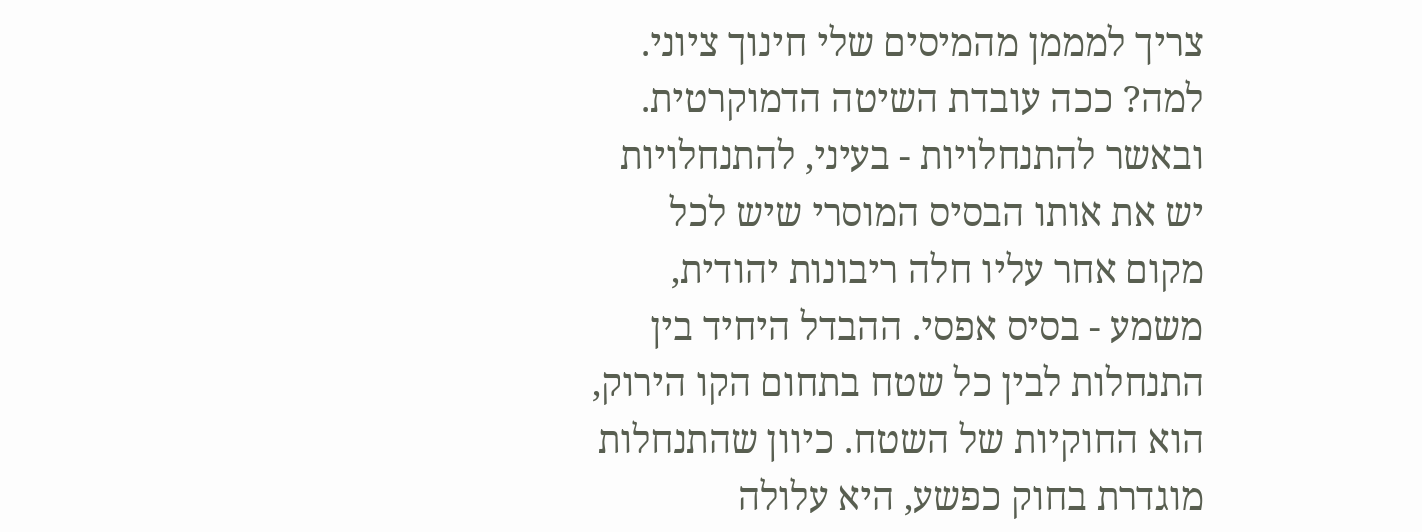צריך למממן מהמיסים שלי חינוך ציוני. למה? ככה עובדת השיטה הדמוקרטית. ובאשר להתנחלויות - בעיני, להתנחלויות יש את אותו הבסיס המוסרי שיש לכל מקום אחר עליו חלה ריבונות יהודית, משמע - בסיס אפסי. ההבדל היחיד בין התנחלות לבין כל שטח בתחום הקו הירוק, הוא החוקיות של השטח. כיוון שהתנחלות מוגדרת בחוק כפשע, היא עלולה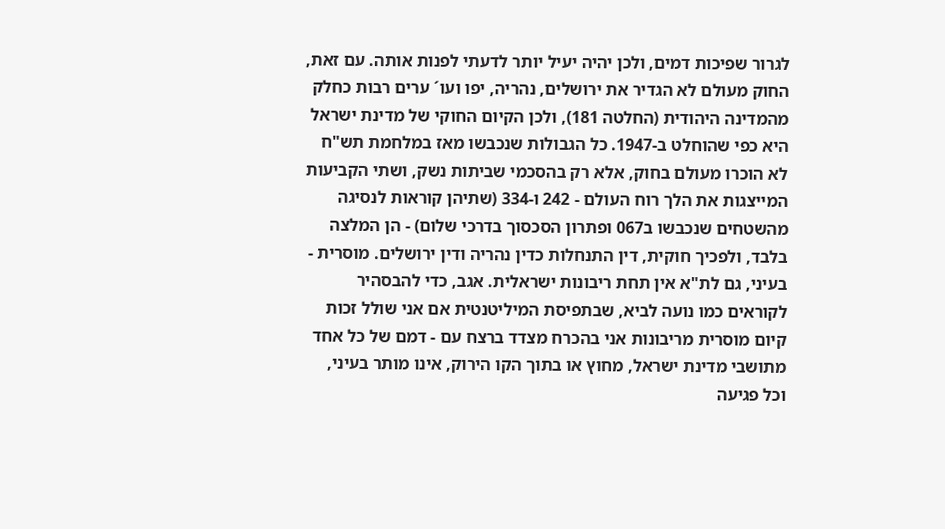לגרור שפיכות דמים, ולכן יהיה יעיל יותר לדעתי לפנות אותה. עם זאת, החוק מעולם לא הגדיר את ירושלים, נהריה, יפו ועו´ ערים רבות כחלק מהמדינה היהודית (החלטה 181), ולכן הקיום החוקי של מדינת ישראל היא כפי שהוחלט ב-1947. כל הגבולות שנכבשו מאז במלחמת תש"ח לא הוכרו מעולם בחוק, אלא רק בהסכמי שביתות נשק, ושתי הקביעות המייצגות את הלך רוח העולם - 242 ו-334 (שתיהן קוראות לנסיגה מהשטחים שנכבשו ב067 ופתרון הסכסוך בדרכי שלום) - הן המלצה בלבד, ולפכיך חוקית, דין התנחלות כדין נהריה ודין ירושלים. מוסרית - בעיני, גם לת"א אין תחת ריבונות ישראלית. אגב, כדי להבסהיר לקוראים כמו נועה לביא, שבתפיסת המיליטנטית אם אני שולל זכות קיום מוסרית מריבונות אני בהכרח מצדד ברצח עם - דמם של כל אחד מתושבי מדינת ישראל, מחוץ או בתוך הקו הירוק, אינו מותר בעיני, וכל פגיעה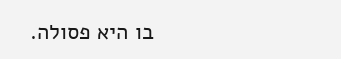בו היא פסולה.